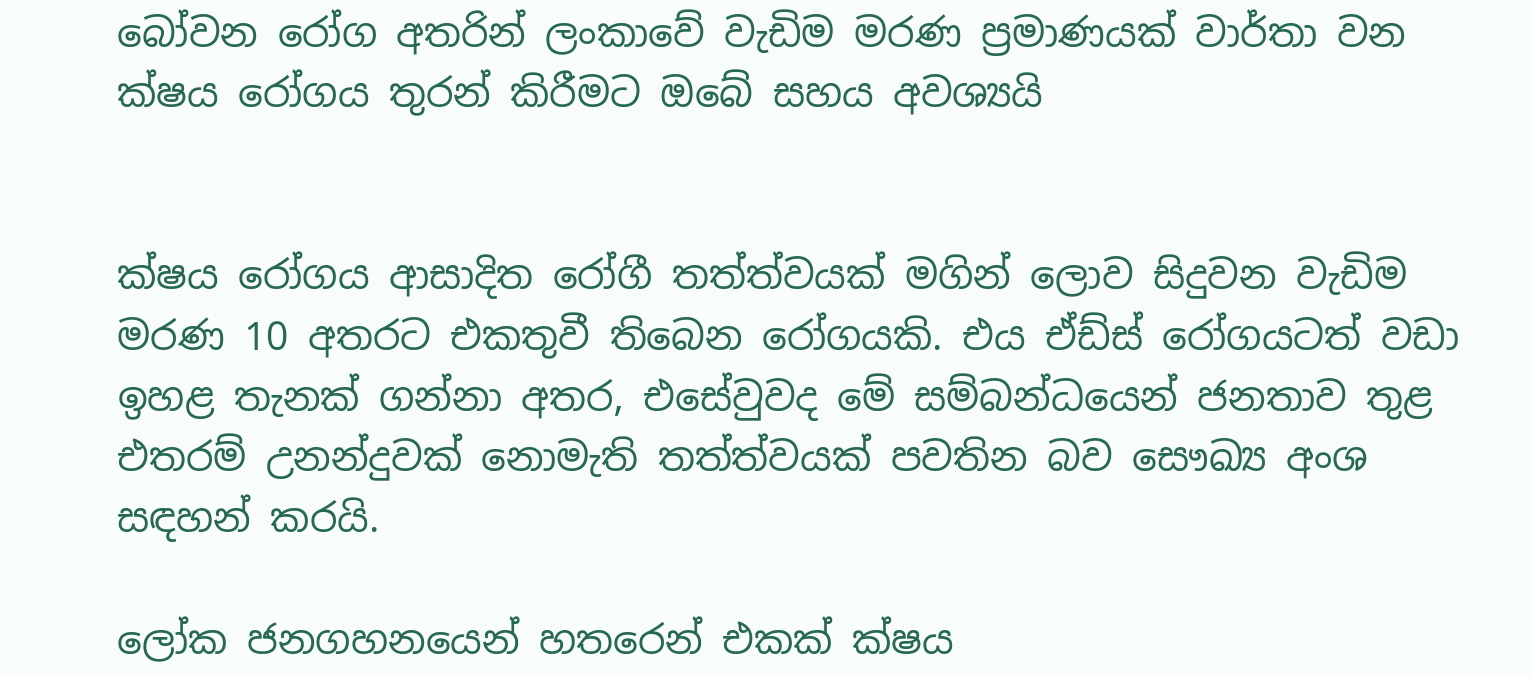බෝවන රෝග අතරින් ලංකාවේ වැඩිම මරණ ප්‍රමාණයක් වාර්තා වන ක්ෂය රෝගය තුරන් කිරීමට ඔබේ සහය අවශ්‍යයි


ක්ෂය රෝගය ආසාදිත රෝගී තත්ත්වයක් මගින් ලොව සිදුවන වැඩිම මරණ 10 අතරට එකතුවී තිබෙන රෝගයකි. එය ඒඩ්ස් රෝගයටත් වඩා ඉහළ තැනක් ගන්නා අතර, එසේවුවද මේ සම්බන්ධයෙන් ජනතාව තුළ එතරම් උනන්දුවක් නොමැති තත්ත්වයක් පවතින බව සෞඛ්‍ය අංශ සඳහන් කරයි.

ලෝක ජනගහනයෙන් හතරෙන් එකක් ක්ෂය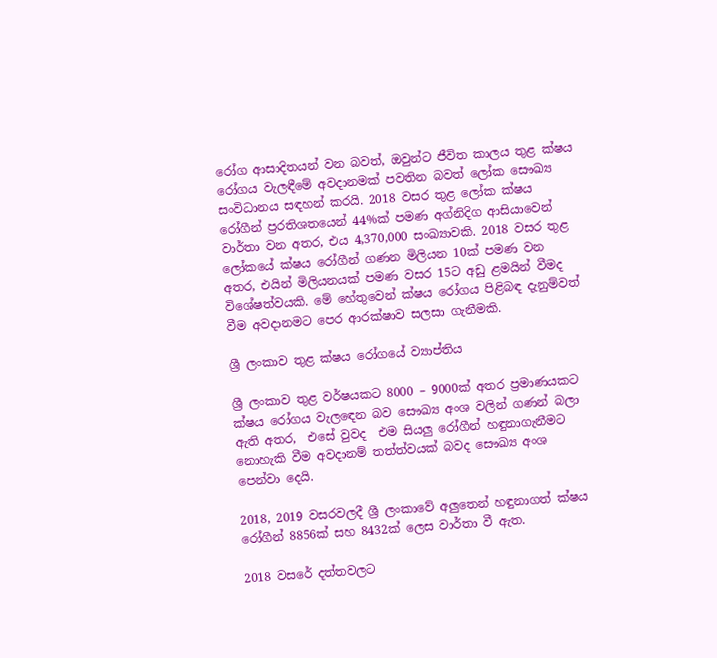රෝග ආසාදිතයන් වන බවත්, ඔවුන්ට ජීවිත කාලය තුළ ක්ෂය රෝගය වැලඳීමේ අවදානමක් පවතින බවත් ලෝක සෞඛ්‍ය සංවිධානය සඳහන් කරයි. 2018 වසර තුළ ලෝක ක්ෂය රෝගීන් ප්‍රරතිශතයෙන් 44%ක් පමණ අග්නිදිග ආසියාවෙන් වාර්තා වන අතර, එය 4,370,000 සංඛ්‍යාවකි. 2018 වසර තුළ ලෝකයේ ක්ෂය රෝගීන් ගණන මිලියන 10ක් පමණ වන අතර, එයින් මිලියනයක් පමණ වසර 15ට අඩු ළමයින් වීමද විශේෂත්වයකි. මේ හේතුවෙන් ක්ෂය රෝගය පිළිබඳ දැනුම්වත් වීම අවදානමට පෙර ආරක්ෂාව සලසා ගැනීමකි.

ශ්‍රී ලංකාව තුළ ක්ෂය රෝගයේ ව්‍යාප්තිය

ශ්‍රී ලංකාව තුළ වර්ෂයකට 8000 – 9000ක් අතර ප්‍රමාණයකට ක්ෂය රෝගය වැලඳෙන බව සෞඛ්‍ය අංශ වලින් ගණන් බලා ඇති අතර,  එසේ වුවද  එම සියලු රෝගීන් හඳුනාගැනීමට නොහැකි වීම අවදානම් තත්ත්වයක් බවද සෞඛ්‍ය අංශ පෙන්වා දෙයි.

2018, 2019 වසරවලදී ශ්‍රී ලංකාවේ අලුතෙන් හඳුනාගත් ක්ෂය රෝගීන් 8856ක් සහ 8432ක් ලෙස වාර්තා වී ඇත.

2018 වසරේ දත්තවලට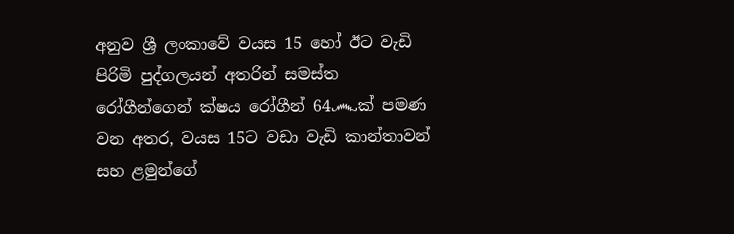අනුව ශ්‍රී ලංකාවේ වයස 15 හෝ ඊට වැඩි පිරිමි පුද්ගලයන් අතරින් සමස්ත රෝගීන්ගෙන් ක්ෂය රෝගීන් 64෴ක් පමණ වන අතර, වයස 15ට වඩා වැඩි කාන්තාවන් සහ ළමුන්ගේ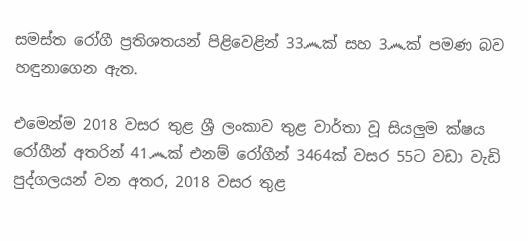සමස්ත රෝගී ප්‍රතිශතයන් පිළිවෙළින් 33෴ක් සහ 3෴ක් පමණ බව හඳුනාගෙන ඇත.

එමෙන්ම 2018 වසර තුළ ශ්‍රී ලංකාව තුළ වාර්තා වූ සියලුම ක්ෂය රෝගීන් අතරින් 41෴ක් එනම් රෝගීන් 3464ක් වසර 55ට වඩා වැඩි පුද්ගලයන් වන අතර, 2018 වසර තුළ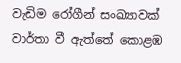වැඩිම රෝගීන් සංඛ්‍යාවක් වාර්තා වී ඇත්තේ කොළඹ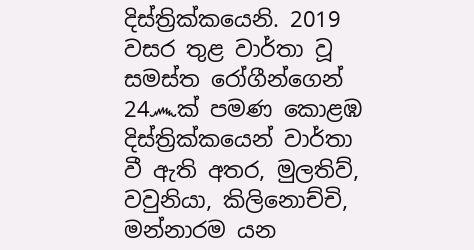දිස්ත්‍රික්කයෙනි. 2019 වසර තුළ වාර්තා වූ සමස්ත රෝගීන්ගෙන් 24෴ක් පමණ කොළඹ දිස්ත්‍රික්කයෙන් වාර්තා වී ඇති අතර, මුලතිව්, වවුනියා, කිලිනොච්චි, මන්නාරම යන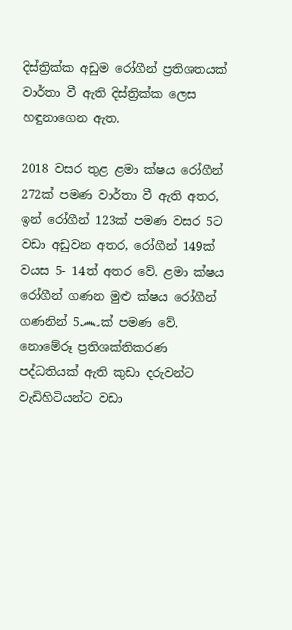දිස්ත්‍රික්ක අඩුම රෝගීන් ප්‍රතිශතයක් වාර්තා වී ඇති දිස්ත්‍රික්ක ලෙස හඳුනාගෙන ඇත.

2018 වසර තුළ ළමා ක්ෂය රෝගීන් 272ක් පමණ වාර්තා වී ඇති අතර, ඉන් රෝගීන් 123ක් පමණ වසර 5ට වඩා අඩුවන අතර, රෝගීන් 149ක් වයස 5- 14ත් අතර වේ. ළමා ක්ෂය රෝගීන් ගණන මුළු ක්ෂය රෝගීන් ගණනින් 5෴ක් පමණ වේ. නොමේරූ ප්‍රතිශක්තිකරණ පද්ධතියක් ඇති කුඩා දරුවන්ට වැඩිහිටියන්ට වඩා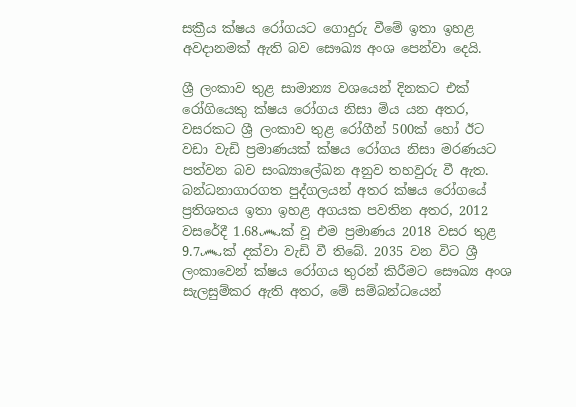සක්‍රීය ක්ෂය රෝගයට ගොදුරු වීමේ ඉතා ඉහළ අවදානමක් ඇති බව සෞඛ්‍ය අංශ පෙන්වා දෙයි.

ශ්‍රී ලංකාව තුළ සාමාන්‍ය වශයෙන් දිනකට එක් රෝගියෙකු ක්ෂය රෝගය නිසා මිය යන අතර, වසරකට ශ්‍රී ලංකාව තුළ රෝගීන් 500ක් හෝ ඊට වඩා වැඩි ප්‍රමාණයක් ක්ෂය රෝගය නිසා මරණයට පත්වන බව සංඛ්‍යාලේඛන අනුව තහවුරු වී ඇත. බන්ධනාගාරගත පුද්ගලයන් අතර ක්ෂය රෝගයේ ප්‍රතිශතය ඉතා ඉහළ අගයක පවතින අතර, 2012 වසරේදී 1.68෴ක් වූ එම ප්‍රමාණය 2018 වසර තුළ 9.7෴ක් දක්වා වැඩි වී තිබේ. 2035 වන විට ශ්‍රී ලංකාවෙන් ක්ෂය රෝගය තුරන් කිරීමට සෞඛ්‍ය අංශ සැලසුම්කර ඇති අතර, මේ සම්බන්ධයෙන්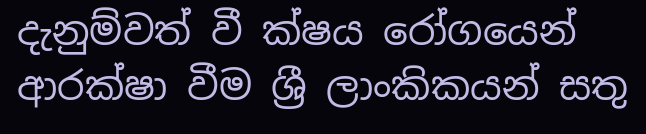දැනුම්වත් වී ක්ෂය රෝගයෙන් ආරක්ෂා වීම ශ්‍රී ලාංකිකයන් සතු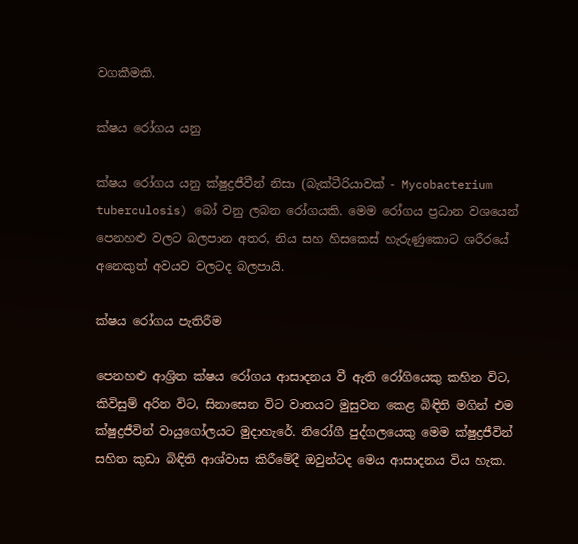වගකීමකි.

ක්ෂය රෝගය යනු

ක්ෂය රෝගය යනු ක්ෂුද්‍රජීවීන් නිසා (බැක්ටීරියාවක් - Mycobacterium tuberculosis) බෝ වනු ලබන රෝගයකි. මෙම රෝගය ප්‍රධාන වශයෙන් පෙනහළු වලට බලපාන අතර, නිය සහ හිසකෙස් හැරුණුකොට ශරීරයේ අනෙකුත් අවයව වලටද බලපායි.

ක්ෂය රෝගය පැතිරීම

පෙනහළු ආශ්‍රිත ක්ෂය රෝගය ආසාදනය වී ඇති රෝගියෙකු කහින විට, කිවිසුම් අරින විට, සිනාසෙන විට වාතයට මුසුවන කෙළ බිඳිති මගින් එම ක්ෂුද්‍රජීවින් වායුගෝලයට මුදාහැරේ. නිරෝගී පුද්ගලයෙකු මෙම ක්ෂුද්‍රජීවින් සහිත කුඩා බිඳිති ආශ්වාස කිරීමේදී ඔවුන්ටද මෙය ආසාදනය විය හැක.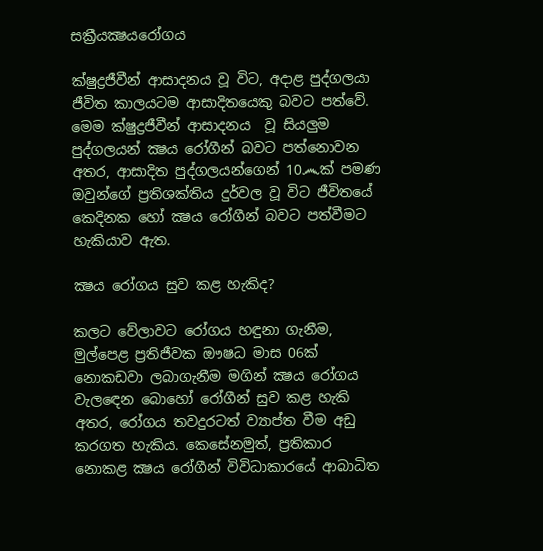සක්‍රීයක්‍ෂයරෝගය

ක්ෂුද්‍රජීවීන් ආසාදනය වූ විට, අදාළ පුද්ගලයා ජීවිත කාලයටම ආසාදිතයෙකු බවට පත්වේ. මෙම ක්ෂුද්‍රජීවීන් ආසාදනය  වූ සියලුම පුද්ගලයන් ක්‍ෂය රෝගීන් බවට පත්නොවන අතර, ආසාදිත පුද්ගලයන්ගෙන් 10෴ක් පමණ ඔවුන්ගේ ප්‍රතිශක්තිය දුර්වල වූ විට ජීවිතයේ කෙදිනක හෝ ක්‍ෂය රෝගීන් බවට පත්වීමට හැකියාව ඇත.

ක්‍ෂය රෝගය සුව කළ හැකිද?

කලට වේලාවට රෝගය හඳුනා ගැනීම, මුල්පෙළ ප්‍රතිජීවක ඖෂධ මාස 06ක් නොකඩවා ලබාගැනීම මගින් ක්‍ෂය රෝගය වැලඳෙන බොහෝ රෝගීන් සුව කළ හැකි අතර, රෝගය තවදුරටත් ව්‍යාප්ත වීම අඩු කරගත හැකිය. කෙසේනමුත්, ප්‍රතිකාර නොකළ ක්‍ෂය රෝගීන් විවිධාකාරයේ ආබාධිත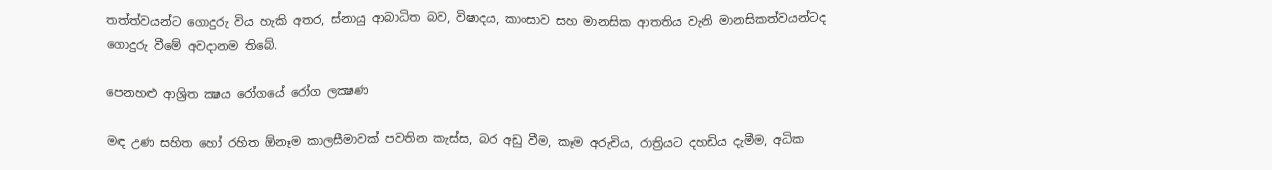තත්ත්වයන්ට ගොදුරු විය හැකි අතර, ස්නායු ආබාධිත බව, විෂාදය, කාංසාව සහ මානසික ආතතිය වැනි මානසිකත්වයන්ටද ගොදුරු වීමේ අවදානම තිබේ.

පෙනහළු ආශ්‍රිත ක්‍ෂය රෝගයේ රෝග ලක්‍ෂණ

මඳ උණ සහිත හෝ රහිත ඕනෑම කාලසීමාවක් පවතින කැස්ස, බර අඩු වීම, කෑම අරුචිය, රාත්‍රියට දහඩිය දැමීම, අධික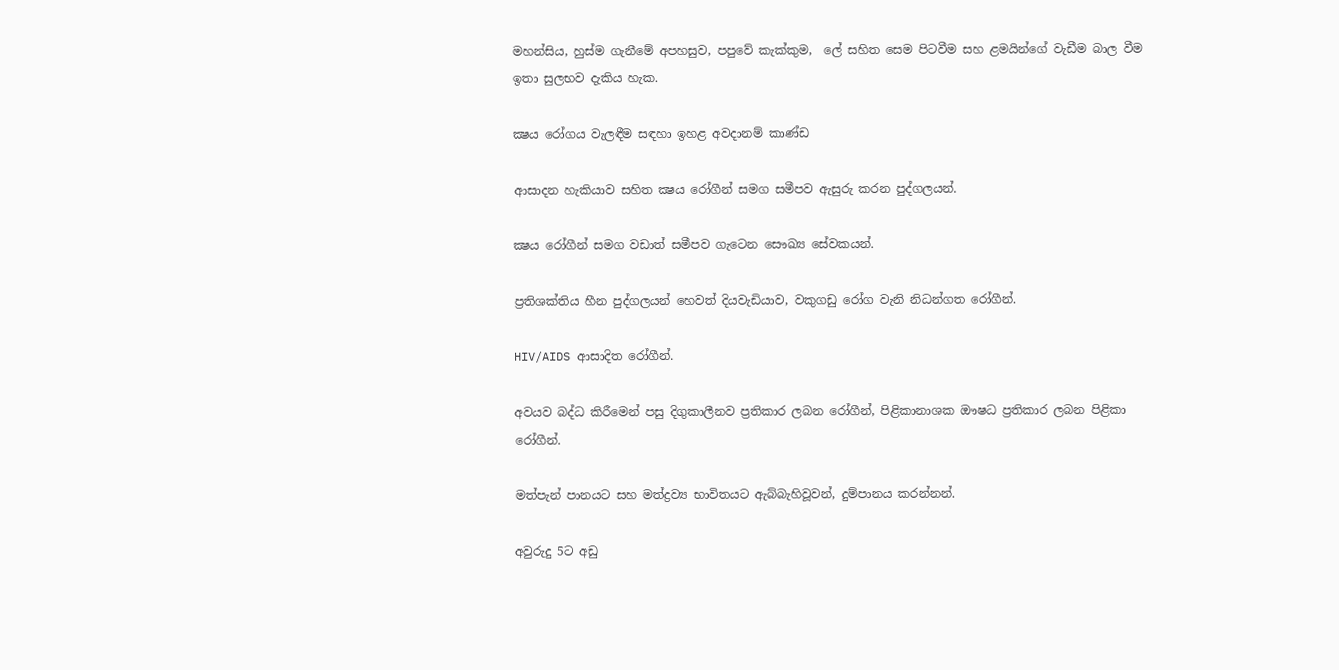මහන්සිය, හුස්ම ගැනීමේ අපහසුව, පපුවේ කැක්කුම,  ලේ සහිත සෙම පිටවීම සහ ළමයින්ගේ වැඩීම බාල වීම ඉතා සුලභව දැකිය හැක.

ක්‍ෂය රෝගය වැලඳීම සඳහා ඉහළ අවදානම් කාණ්ඩ

ආසාදන හැකියාව සහිත ක්‍ෂය රෝගීන් සමග සමීපව ඇසුරු කරන පුද්ගලයන්.

ක්‍ෂය රෝගීන් සමග වඩාත් සමීපව ගැටෙන සෞඛ්‍ය සේවකයන්.

ප්‍රතිශක්තිය හීන පුද්ගලයන් හෙවත් දියවැඩියාව, වකුගඩු රෝග වැනි නිධන්ගත රෝගීන්.

HIV/AIDS ආසාදිත රෝගීන්.

අවයව බද්ධ කිරීමෙන් පසු දිගුකාලීනව ප්‍රතිකාර ලබන රෝගීන්, පිළිකානාශක ඖෂධ ප්‍රතිකාර ලබන පිළිකා රෝගීන්.

මත්පැන් පානයට සහ මත්ද්‍රව්‍ය භාවිතයට ඇබ්බැහිවූවන්, දුම්පානය කරන්නන්.

අවුරුදු 5ට අඩු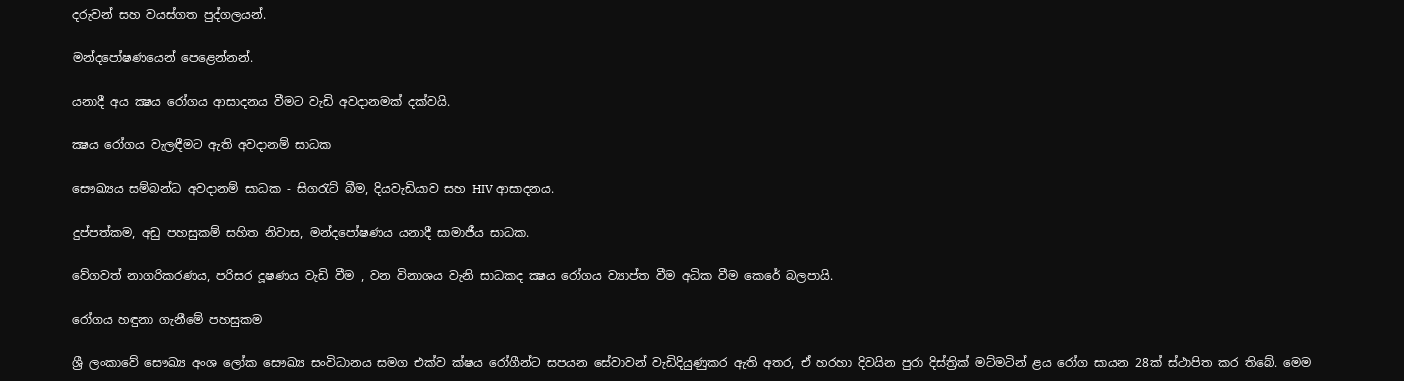දරුවන් සහ වයස්ගත පුද්ගලයන්.

මන්දපෝෂණයෙන් පෙළෙන්නන්.

යනාදී අය ක්‍ෂය රෝගය ආසාදනය වීමට වැඩි අවදානමක් දක්වයි.

ක්‍ෂය රෝගය වැලඳීමට ඇති අවදානම් සාධක

සෞඛ්‍යය සම්බන්ධ අවදානම් සාධක - සිගරැට් බීම, දියවැඩියාව සහ HIV ආසාදනය.

දුප්පත්කම, අඩු පහසුකම් සහිත නිවාස, මන්දපෝෂණය යනාදී සාමාජීය සාධක.

වේගවත් නාගරිකරණය, පරිසර දූෂණය වැඩි වීම , වන විනාශය වැනි සාධකද ක්‍ෂය රෝගය ව්‍යාප්ත වීම අධික වීම කෙරේ බලපායි.

රෝගය හඳුනා ගැනීමේ පහසුකම

ශ්‍රී ලංකාවේ සෞඛ්‍ය අංශ ලෝක සෞඛ්‍ය සංවිධානය සමග එක්ව ක්ෂය රෝගීන්ට සපයන සේවාවන් වැඩිදියුණුකර ඇති අතර, ඒ හරහා දිවයින පුරා දිස්ත්‍රික් මට්මටින් ළය රෝග සායන 28ක් ස්ථාපිත කර තිබේ. මෙම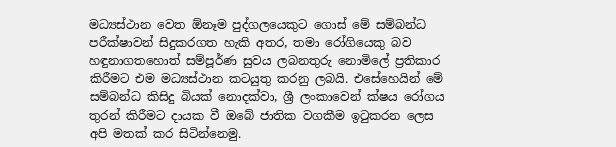මධ්‍යස්ථාන වෙත ඕනෑම පුද්ගලයෙකුට ගොස් මේ සම්බන්ධ පරීක්ෂාවන් සිදුකරගත හැකි අතර, තමා රෝගියෙකු බව හඳුනාගතහොත් සම්පූර්ණ සුවය ලබනතුරු නොමිලේ ප්‍රතිකාර කිරීමට එම මධ්‍යස්ථාන කටයුතු කරනු ලබයි. එසේහෙයින් මේ සම්බන්ධ කිසිදු බියක් නොදක්වා, ශ්‍රී ලංකාවෙන් ක්ෂය රෝගය තුරන් කිරීමට දායක වී ඔබේ ජාතික වගකීම ඉටුකරන ලෙස අපි මතක් කර සිටින්නෙමු.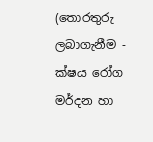(තොරතුරු ලබාගැනීම - ක්ෂය රෝග මර්දන හා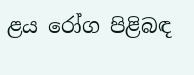ළය රෝග පිළිබඳ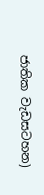ජාතික වැඩසටහන)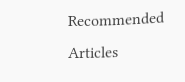Recommended Articles